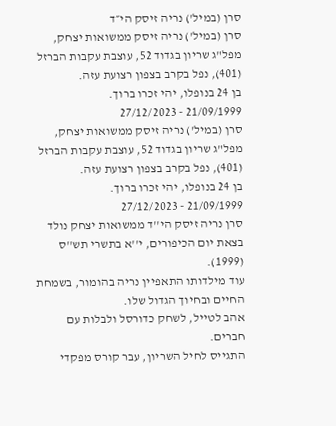סרן (במיל') נריה זיסק הי״ד
סרן (במיל') נריה זיסק ממשואות יצחק, מפל"ג שריון בגדוד 52, עוצבת עקבות הברזל (401), נפל בקרב בצפון רצועת עזה.
בן 24 בנופלו, יהי זכרו ברוך.
21/09/1999 - 27/12/2023
סרן (במיל') נריה זיסק ממשואות יצחק, מפל"ג שריון בגדוד 52, עוצבת עקבות הברזל (401), נפל בקרב בצפון רצועת עזה.
בן 24 בנופלו, יהי זכרו ברוך.
21/09/1999 - 27/12/2023
סרן נריה זיסק הי''ד ממשואות יצחק נולד בצאת יום הכיפורים, י''א בתשרי תש''ס (1999).
עוד מילדותו התאפיין נריה בהומור, בשמחת החיים ובחיוך הגדול שלו.
אהב לטייל, לשחק כדורסל ולבלות עם חברים.
התגייס לחיל השריון, עבר קורס מפקדי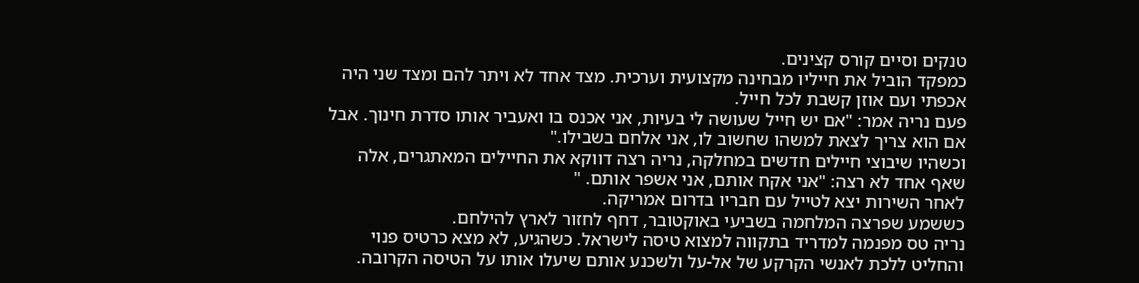טנקים וסיים קורס קצינים.
כמפקד הוביל את חייליו מבחינה מקצועית וערכית. מצד אחד לא ויתר להם ומצד שני היה אכפתי ועם אוזן קשבת לכל חייל.
פעם נריה אמר: "אם יש חייל שעושה לי בעיות, אני אכנס בו ואעביר אותו סדרת חינוך. אבל אם הוא צריך לצאת למשהו שחשוב לו, אני אלחם בשבילו."
וכשהיו שיבוצי חיילים חדשים במחלקה, נריה רצה דווקא את החיילים המאתגרים, אלה שאף אחד לא רצה: "אני אקח אותם, אני אשפר אותם. "
לאחר השירות יצא לטייל עם חבריו בדרום אמריקה.
כששמע שפרצה המלחמה בשביעי באוקטובר, דחף לחזור לארץ להילחם.
נריה טס מפנמה למדריד בתקווה למצוא טיסה לישראל. כשהגיע, לא מצא כרטיס פנוי והחליט ללכת לאנשי הקרקע של אל-על ולשכנע אותם שיעלו אותו על הטיסה הקרובה.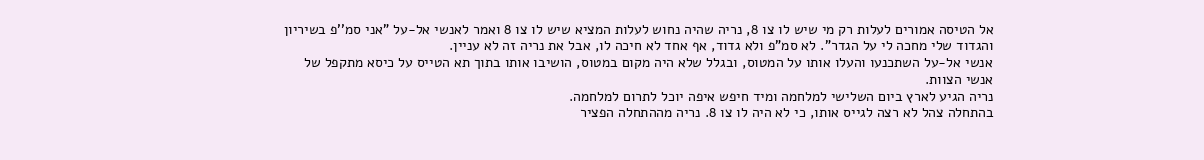אל הטיסה אמורים לעלות רק מי שיש לו צו 8, נריה שהיה נחוש לעלות המציא שיש לו צו 8 ואמר לאנשי אל-על "אני סמ''פ בשיריון והגדוד שלי מחכה לי על הגדר". לא סמ"פ ולא גדוד, אף אחד לא חיכה לו, אבל את נריה זה לא עניין.
אנשי אל-על השתכנעו והעלו אותו על המטוס, ובגלל שלא היה מקום במטוס, הושיבו אותו בתוך תא הטייס על כיסא מתקפל של אנשי הצוות.
נריה הגיע לארץ ביום השלישי למלחמה ומיד חיפש איפה יוכל לתרום למלחמה.
בהתחלה צהל לא רצה לגייס אותו, כי לא היה לו צו 8. נריה מההתחלה הפציר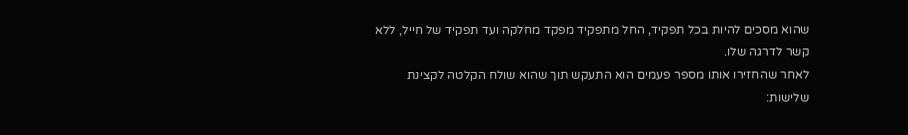שהוא מסכים להיות בכל תפקיד, החל מתפקיד מפקד מחלקה ועד תפקיד של חייל, ללא קשר לדרגה שלו.
לאחר שהחזירו אותו מספר פעמים הוא התעקש תוך שהוא שולח הקלטה לקצינת שלישות: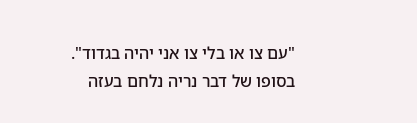"עם צו או בלי צו אני יהיה בגדוד".
בסופו של דבר נריה נלחם בעזה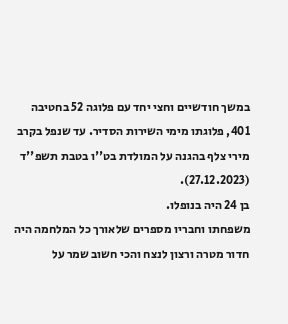במשך חודשיים וחצי יחד עם פלוגה 52 בחטיבה 401, פלוגתו מימי השירות הסדיר. עד שנפל בקרב מירי צלף בהגנה על המולדת בט''ו בטבת תשפ''ד (27.12.2023).
בן 24 היה בנופלו.
משפחתו וחבריו מספרים שלאורך כל המלחמה היה חדור מטרה ורצון לנצח והכי חשוב שמר על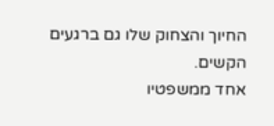החיוך והצחוק שלו גם ברגעים הקשים.
אחד ממשפטיו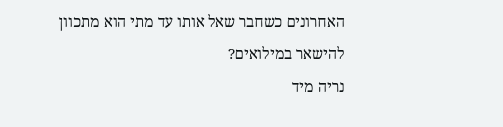האחרונים כשחבר שאל אותו עד מתי הוא מתכוון להישאר במילואים?
נריה מיד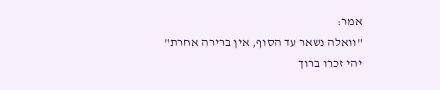אמר:
"וואלה נשאר עד הסוף, אין ברירה אחרת"
יהי זכרו ברוך